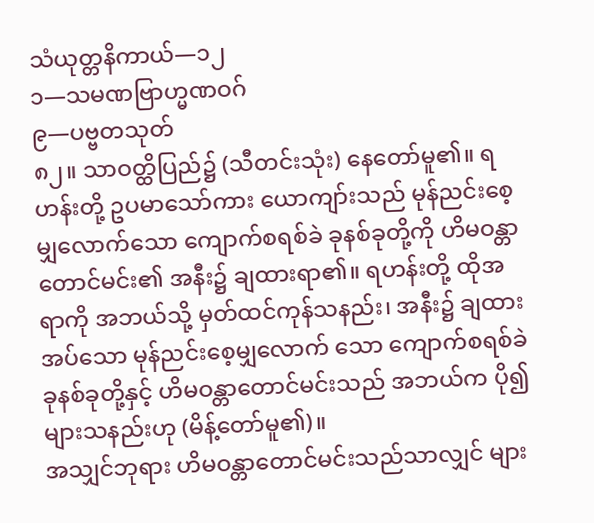သံယုတ္တနိကာယ်—၁၂
၁—သမဏဗြာဟ္မဏဝဂ်
၉—ပဗ္ဗတသုတ်
၈၂။ သာဝတ္ထိပြည်၌ (သီတင်းသုံး) နေတော်မူ၏။ ရဟန်းတို့ ဥပမာသော်ကား ယောကျာ်းသည် မုန်ညင်းစေ့မျှလောက်သော ကျောက်စရစ်ခဲ ခုနစ်ခုတို့ကို ဟိမဝန္တာတောင်မင်း၏ အနီး၌ ချထားရာ၏။ ရဟန်းတို့ ထိုအရာကို အဘယ်သို့ မှတ်ထင်ကုန်သနည်း၊ အနီး၌ ချထားအပ်သော မုန်ညင်းစေ့မျှလောက် သော ကျောက်စရစ်ခဲ ခုနစ်ခုတို့နှင့် ဟိမဝန္တာတောင်မင်းသည် အဘယ်က ပို၍ များသနည်းဟု (မိန့်တော်မူ၏)။
အသျှင်ဘုရား ဟိမဝန္တာတောင်မင်းသည်သာလျှင် များ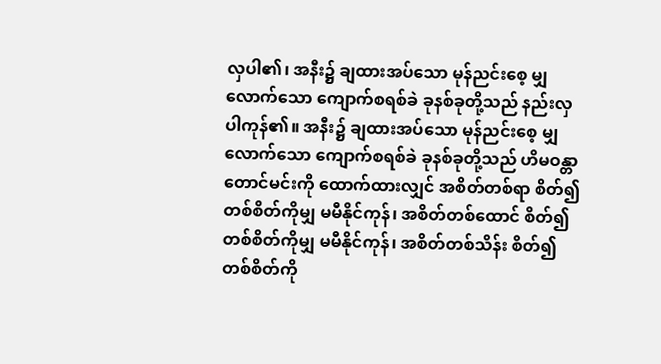လှပါ၏၊ အနီး၌ ချထားအပ်သော မုန်ညင်းစေ့ မျှလောက်သော ကျောက်စရစ်ခဲ ခုနစ်ခုတို့သည် နည်းလှပါကုန်၏။ အနီး၌ ချထားအပ်သော မုန်ညင်းစေ့ မျှလောက်သော ကျောက်စရစ်ခဲ ခုနစ်ခုတို့သည် ဟိမဝန္တာတောင်မင်းကို ထောက်ထားလျှင် အစိတ်တစ်ရာ စိတ်၍ တစ်စိတ်ကိုမျှ မမီနိုင်ကုန်၊ အစိတ်တစ်ထောင် စိတ်၍ တစ်စိတ်ကိုမျှ မမီနိုင်ကုန်၊ အစိတ်တစ်သိန်း စိတ်၍ တစ်စိတ်ကို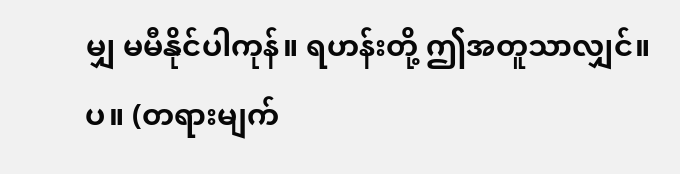မျှ မမီနိုင်ပါကုန်။ ရဟန်းတို့ ဤအတူသာလျှင်။ပ။ (တရားမျက်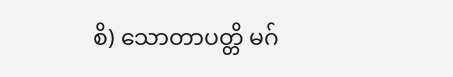စိ) သောတာပတ္တိ မဂ်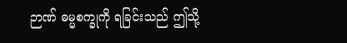ဉာဏ် ဓမ္မစက္ခုကို ရခြင်းသည် ဤသို့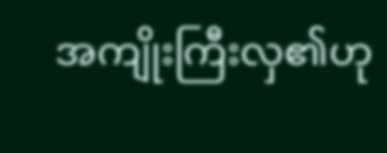အကျိုးကြီးလှ၏ဟု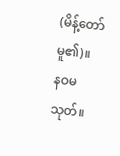(မိန့်တော်မူ၏)။
နဝမသုတ်။